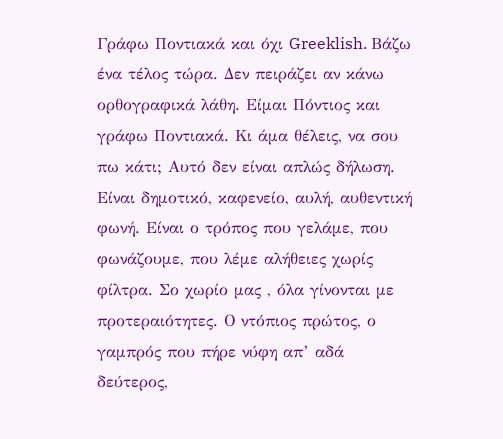Γράφω Ποντιακά και όχι Greeklish. Βάζω ένα τέλος τώρα. Δεν πειράζει αν κάνω ορθογραφικά λάθη. Είμαι Πόντιος και γράφω Ποντιακά. Κι άμα θέλεις, να σου πω κάτι; Αυτό δεν είναι απλώς δήλωση. Είναι δημοτικό, καφενείο, αυλή, αυθεντική φωνή. Είναι ο τρόπος που γελάμε, που φωνάζουμε, που λέμε αλήθειες χωρίς φίλτρα. Σο χωρίο μας , όλα γίνονται με προτεραιότητες. Ο ντόπιος πρώτος, ο γαμπρός που πήρε νύφη απ’ αδά δεύτερος,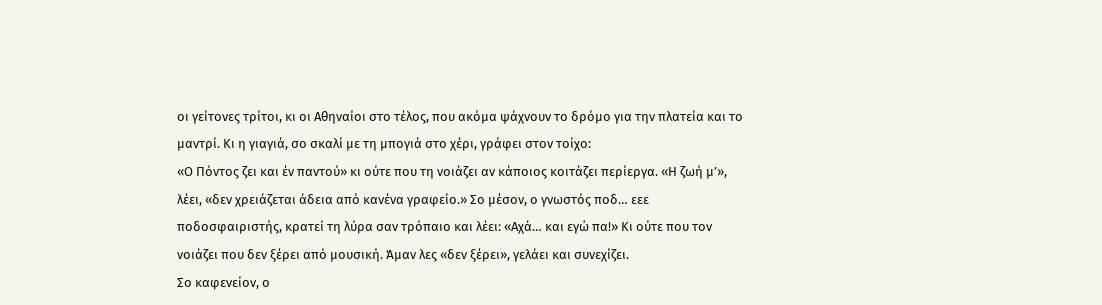οι γείτονες τρίτοι, κι οι Αθηναίοι στο τέλος, που ακόμα ψάχνουν το δρόμο για την πλατεία και το μαντρί. Κι η γιαγιά, σο σκαλί με τη μπογιά στο χέρι, γράφει στον τοίχο:
«Ο Πόντος ζει και έν παντού» κι ούτε που τη νοιάζει αν κάποιος κοιτάζει περίεργα. «Η ζωή μ’», λέει, «δεν χρειάζεται άδεια από κανένα γραφείο.» Σο μέσον, ο γνωστός ποδ… εεε ποδοσφαιριστής, κρατεί τη λύρα σαν τρόπαιο και λέει: «Αχά… και εγώ πα!» Κι ούτε που τον νοιάζει που δεν ξέρει από μουσική. Άμαν λες «δεν ξέρει», γελάει και συνεχίζει.
Σο καφενείον, ο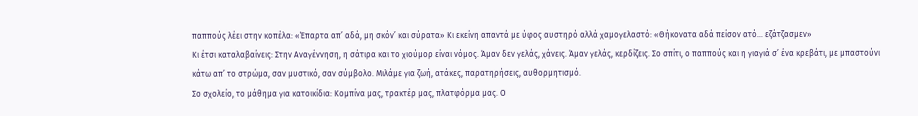παππούς λέει στην κοπέλα: «Έπαρτα απ’ αδά, μη σκόν’ και σύρατα» Κι εκείνη απαντά με ύφος αυστηρό αλλά χαμογελαστό: «Θήκονατα αδά πείσον ατό… εζάτζασμεν»
Κι έτσι καταλαβαίνεις: Στην Αναγέννηση, η σάτιρα και το χιούμορ είναι νόμος. Άμαν δεν γελάς, χάνεις. Άμαν γελάς, κερδίζεις. Σο σπίτι, ο παππούς και η γιαγιά σ’ ένα κρεβάτι, με μπαστούνι κάτω απ’ το στρώμα, σαν μυστικό, σαν σύμβολο. Μιλάμε για ζωή, ατάκες, παρατηρήσεις, αυθορμητισμό.
Σο σχολείο, το μάθημα για κατοικίδια: Κομπίνα μας, τρακτέρ μας, πλατφόρμα μας. Ο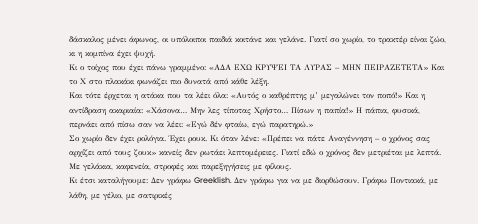δάσκαλος μένει άφωνος, οι υπόλοιποι παιδιά κοιτάνε και γελάνε. Γιατί σο χωρίο, το τρακτέρ είναι ζώο, κι η κομπίνα έχει ψυχή.
Κι ο τοίχος που έχει πάνω γραμμένο: «ΑΔΑ ΕΧΩ ΚΡΥΨΕΙ ΤΑ ΛΥΡΑΣ – ΜΗΝ ΠΕΙΡΑΖΕΤΕΤΑ» Και το Χ στο πλακάκι φωνάζει πιο δυνατά από κάθε λέξη.
Και τότε έρχεται η ατάκα που τα λέει όλα: «Αυτός ο καθρέπτης μ’ μεγαλώνει τον ποπό!» Και η αντίδραση ακαριαία: «Χάσονα… Μην λες τίποτας Χρήστο… Πίσων η παπία!» Η πάπια, φυσικά, περνάει από πίσω σαν να λέει: «Εγώ δέν φταίω, εγώ παρατηρώ.»
Σο χωρίο δεν έχει ρολόγια. Έχει ρουκ. Κι όταν λένε: «Πρέπει να πάτε Αναγέννηση – ο χρόνος σας αρχίζει από τους ζουκ» κανείς δεν ρωτάει λεπτομέρειες. Γιατί εδώ ο χρόνος δεν μετριέται με λεπτά. Με γελάκια, καφενεία, στροφές και παρεξηγήσεις με φίλους.
Κι έτσι καταλήγουμε: Δεν γράφω Greeklish. Δεν γράφω για να με διορθώσουν. Γράφω Ποντιακά, με λάθη, με γέλιο, με σατιρικές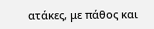ατάκες, με πάθος και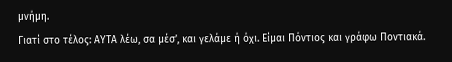μνήμη.
Γιατί στο τέλος: ΑΥΤΑ λέω, σα μέσ’, και γελάμε ή όχι. Είμαι Πόντιος και γράφω Ποντιακά.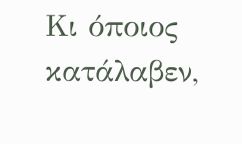Κι όποιος κατάλαβεν,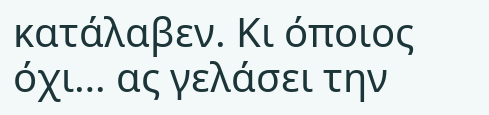κατάλαβεν. Κι όποιος όχι… ας γελάσει την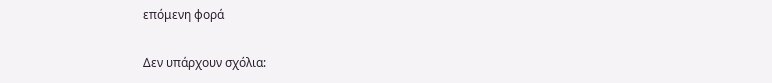επόμενη φορά

Δεν υπάρχουν σχόλια: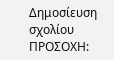Δημοσίευση σχολίου
ΠΡΟΣΟΧΗ: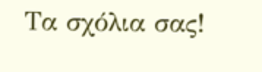Τα σχόλια σας!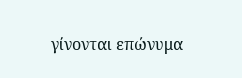γίνονται επώνυμα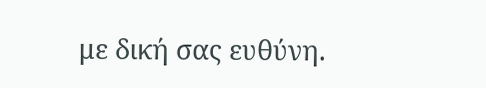με δική σας ευθύνη.